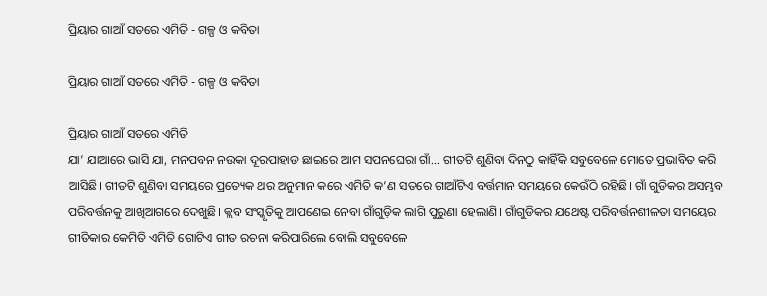ପ୍ରିୟାର ଗାଆଁ ସତରେ ଏମିତି - ଗଳ୍ପ ଓ କବିତା

ପ୍ରିୟାର ଗାଆଁ ସତରେ ଏମିତି - ଗଳ୍ପ ଓ କବିତା

ପ୍ରିୟାର ଗାଆଁ ସତରେ ଏମିତି
ଯା’ ଯାଆରେ ଭାସି ଯା, ମନପବନ ନଉକା ଦୂରପାହାଡ ଛାଇରେ ଆମ ସପନଘେରା ଗାଁ... ଗୀତଟି ଶୁଣିବା ଦିନଠୁ କାହିଁକି ସବୁବେଳେ ମୋତେ ପ୍ରଭାବିତ କରି ଆସିଛି। ଗୀତଟି ଶୁଣିବା ସମୟରେ ପ୍ରତ୍ୟେକ ଥର ଅନୁମାନ କରେ ଏମିତି କ’ଣ ସତରେ ଗାଆଁଟିଏ ବର୍ତ୍ତମାନ ସମୟରେ କେଉଁଠି ରହିଛି। ଗାଁ ଗୁଡିକର ଅସମ୍ଭବ ପରିବର୍ତ୍ତନକୁ ଆଖିଆଗରେ ଦେଖୁଛି। କ୍ଲବ ସଂସ୍କୃତିକୁ ଆପଣେଇ ନେବା ଗାଁଗୁଡ଼ିକ ଲାଗି ପୁରୁଣା ହେଲାଣି। ଗାଁଗୁଡିକର ଯଥେଷ୍ଟ ପରିବର୍ତ୍ତନଶୀଳତା ସମୟ‌େ‌ର ଗୀତିକାର କେମିତି ଏମିତି ଗୋଟିଏ ଗୀତ ରଚନା କରିପାରିଲେ ବୋଲି ସବୁବେଳେ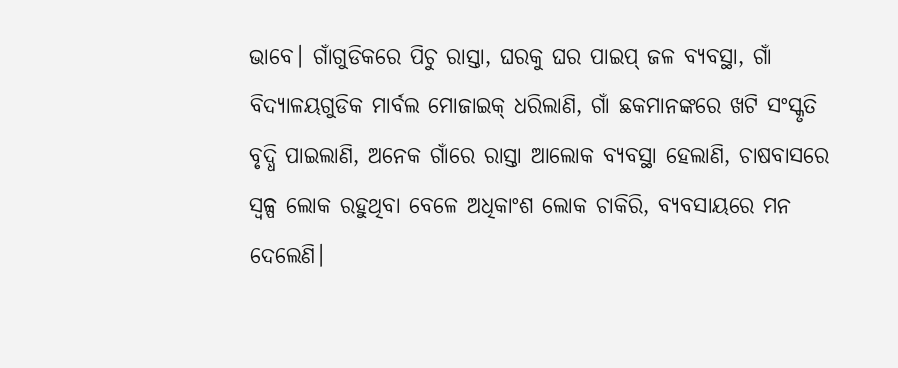ଭାବେ। ଗାଁଗୁଡିକରେ ପିଚୁ ରାସ୍ତା, ଘରକୁ ଘର ପାଇପ୍‌ ଜଳ ବ୍ୟବସ୍ଥା, ଗାଁ ବିଦ୍ୟାଳୟଗୁଡିକ ମାର୍ବଲ ମୋଜାଇକ୍‌ ଧରିଲାଣି, ଗାଁ ଛକମାନଙ୍କରେ ଖଟି ସଂସ୍କୃତି ବୃଦ୍ଧି ପାଇଲାଣି, ଅନେକ ଗାଁରେ ରାସ୍ତା ଆଲୋକ ବ୍ୟବସ୍ଥା ହେଲାଣି, ଚାଷବାସରେ ସ୍ବଳ୍ପ ଲୋକ ରହୁଥିବା ବେଳେ ଅଧିକାଂଶ ଲୋକ ଚାକିରି, ବ୍ୟବସାୟରେ ମନ ଦେଲେଣି।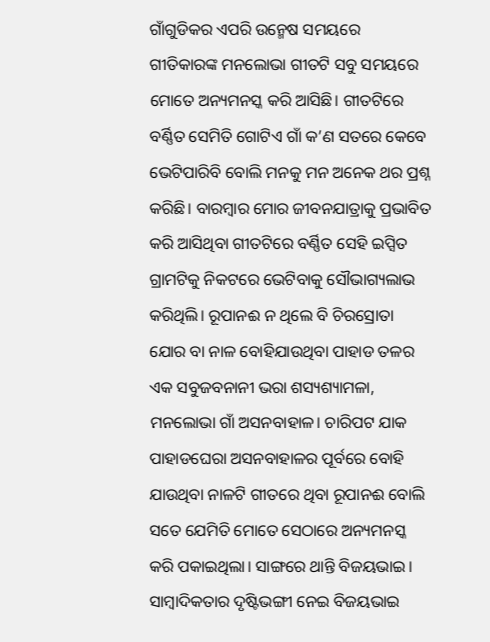ଗାଁଗୁଡିକର ଏପରି ଉନ୍ମେଷ ସମୟରେ ଗୀତିକାରଙ୍କ ମନଲୋଭା ଗୀତଟି ସବୁ ସମୟରେ ମୋତେ ଅନ୍ୟମନସ୍କ କରି ଆସିଛି। ଗୀତଟିରେ ବର୍ଣ୍ଣିତ ସେମିତି ଗୋଟିଏ ଗାଁ କ’ଣ ସତରେ କେବେ ଭେଟିପାରିବି ବୋଲି ମନକୁ ମନ ଅନେକ ଥର ପ୍ରଶ୍ନ କରିଛି। ବାରମ୍ବାର ମୋର ଜୀବନଯାତ୍ରାକୁ ପ୍ରଭାବିତ କରି ଆସିଥିବା ଗୀତଟିରେ ବର୍ଣ୍ଣିତ ସେହି ଇପ୍ସିତ ଗ୍ରାମଟିକୁ ନିକଟରେ ଭେଟିବାକୁ ସୌଭାଗ୍ୟଲାଭ କରିଥିଲି। ରୂପାନଈ ନ ଥିଲେ ବି ଚିରସ୍ରୋତା ଯୋର ବା ନାଳ ବୋହିଯାଉଥିବା ପାହାଡ ତଳର ଏକ ସବୁଜବନାନୀ ଭରା ଶସ୍ୟଶ୍ୟାମଳା, ମନଲୋଭା ଗାଁ ଅସନବାହାଳ। ଚାରିପଟ ଯାକ ପାହାଡଘେରା ଅସନବାହାଳର ପୂର୍ବରେ ବୋହି ଯାଉଥିବା ନାଳଟି ଗୀତରେ ଥିବା ରୂପାନଈ ବୋଲି ସତେ ଯେମିତି ମୋତେ ସେଠାରେ ଅନ୍ୟମନସ୍କ କରି ପକାଇଥିଲା। ସାଙ୍ଗରେ ଥାନ୍ତି ବିଜୟଭାଇ। ସାମ୍ବାଦିକତାର ଦୃଷ୍ଟିଭଙ୍ଗୀ ନେଇ ବିଜୟଭାଇ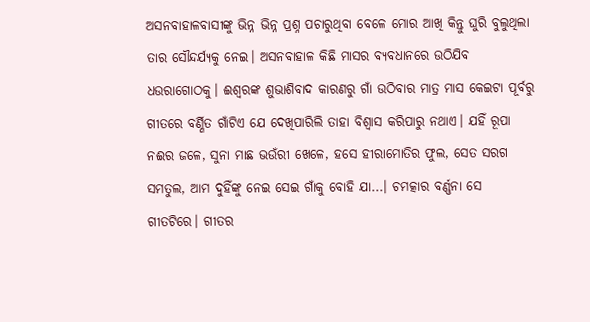ଅସନବାହାଳବାସୀଙ୍କୁ ଭିନ୍ନ ଭିନ୍ନ ପ୍ରଶ୍ନ ପଚାରୁଥିବା ବେଳେ ମୋର ଆଖି କିନ୍ତୁ ଘୁରି ବୁଲୁଥିଲା ତାର ସୌନ୍ଦର୍ଯ୍ୟକୁ ନେଇ। ଅସନବାହାଳ କିଛି ମାସର ବ୍ୟବଧାନରେ ଉଠିଯିବ ଧଉରାଗୋଠକୁ। ଈଶ୍ବରଙ୍କ ଶୁଭାଶିବାଦ କାରଣରୁ ଗାଁ ଉଠିବାର ମାତ୍ର ମାସ କେଇଟା ପୂର୍ବରୁ ଗୀତରେ ବର୍ଣ୍ଣିତ ଗାଁଟିଏ ଯେ ଦେଖିପାରିଲି ତାହା ବିଶ୍ବାସ କରିପାରୁ ନଥାଏ। ଯହିଁ ରୂପା ନଈର ଜଳେ, ସୁନା ମାଛ ଭଉଁରୀ ଖେଳେ, ହସେ ହୀରାମୋତିର ଫୁଲ, ସେତ ସରଗ ସମତୁଲ, ଆମ ଦୁହିଁଙ୍କୁ ନେଇ ସେଇ ଗାଁକୁ ବୋହି ଯା...। ଚମତ୍କାର ବର୍ଣ୍ଣନା ସେ ଗୀତଟିରେ। ଗୀତର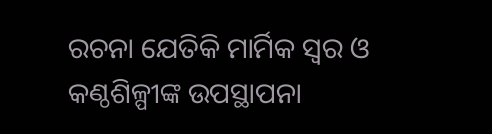ରଚନା ଯେତିକି ମାର୍ମିକ ସ୍ବର ଓ କଣ୍ଠଶିଳ୍ପୀଙ୍କ ଉପସ୍ଥାପନା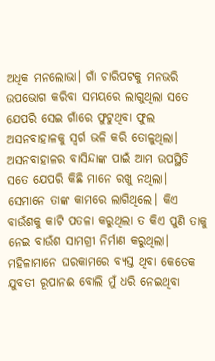ଅଧିକ ମନଲୋଭା। ଗାଁ ଚାରିପଟକୁ ମନଭରି ଉପଭୋଗ କରିବା ସମୟରେ ଲାଗୁଥିଲା ସତେ ଯେପରି ସେଇ ଗାଁରେ ଫୁଟୁଥିବା ଫୁଲ ଅସନବାହାଳକୁ ସ୍ବର୍ଗ ଭଳି କରି ତୋଳୁଥିଲା। ଅସନବାହାଳର ବାସିନ୍ଦାଙ୍କ ପାଇଁ ଆମ ଉପସ୍ଥିତି ସତେ ଯେପରି କିଛି ମାନେ ରଖୁ ନଥିଲା। ସେମାନେ ତାଙ୍କ କାମରେ ଲାଗିଥିଲେ। କିଏ ବାଉଁଶକୁ କାଟି ପତଳା କରୁଥିଲା ତ କିଏ ପୁଣି ତାକୁ ନେଇ ବାଉଁଶ ସାମଗ୍ରୀ ନିର୍ମାଣ କରୁଥିଲା। ମହିଳାମାନେ ଘରକାମରେ ବ୍ୟସ୍ତ ଥିବା କେତେକ ଯୁବତୀ ରୂପାନଈ ବୋଲି ମୁଁ ଧରି ନେଇଥିବା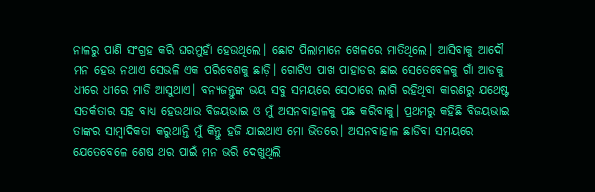ନାଳରୁ ପାଣି ସଂଗ୍ରହ କରି ଘରମୁହାଁ ହେଉଥିଲେ। ଛୋଟ ପିଲାମାନେ ଖେଳରେ ମାତିଥିଲେ। ଆସିବାକୁ ଆଦୌ ମନ ହେଉ ନଥାଏ ସେଭଳି ଏକ ପରିବେଶକୁ ଛାଡ଼ି। ଗୋଟିଏ ପାଖ ପାହାଡର ଛାଇ ସେତେବେଳକୁ ଗାଁ ଆଡକୁ ଧୀରେ ଧୀରେ ମାଡି ଆସୁଥାଏ। ବନ୍ୟଜନ୍ତୁଙ୍କ ଭୟ ସବୁ ସମୟରେ ସେଠାରେ ଲାଗି ରହିଥିବା କାରଣରୁ ଯଥେଷ୍ଟ ସତର୍କତାର ସହ ବାଧ୍ୟ ହେଉଥାଉ ବିଜୟଭାଇ ଓ ମୁଁ ଅସନବାହାଳକୁ ପଛ କରିବାକୁ। ପ୍ରଥମରୁ କହିଛି ବିଜୟଭାଇ ତାଙ୍କର ସାମ୍ବାଦିକତା କରୁଥାନ୍ତି ମୁଁ କିନ୍ତୁ ହଜି ଯାଇଥାଏ ମୋ ଭିତରେ। ଅସନବାହାଳ ଛାଡିବା ସମୟରେ ଯେତେବେଳେ ଶେଷ ଥର ପାଇଁ ମନ ଭରି ଦେଖୁଥିଲି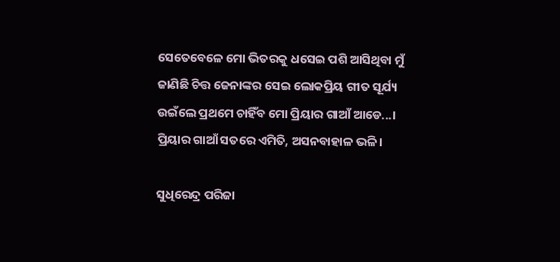ସେତେବେଳେ ମୋ ଭିତରକୁ ଧସେଇ ପଶି ଆସିଥିବା ମୁଁ ଜାଣିଛି ଚିତ୍ତ ଜେନାଙ୍କର ସେଇ ଲୋକପ୍ରିୟ ଗୀତ ସୂର୍ଯ୍ୟ ଉଇଁଲେ ପ୍ରଥମେ ଚାହିଁବ ମୋ ପ୍ରିୟାର ଗାଆଁ ଆଡେ...। ପ୍ରିୟାର ଗାଆଁ ସତରେ ଏମିତି, ଅସନବାହାଳ ଭଳି।

ସୁଧିରେନ୍ଦ୍ର ପରିଜା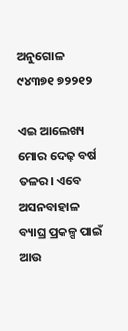ଅନୁଗୋଳ ୯୪୩୭୧ ୭୨୨୧୨

ଏଇ ଆଲେଖ୍ୟ ମୋର ଦେଢ଼ ବର୍ଷ ତଳର। ଏବେ ଅସନବାହାଳ ବ୍ୟାଘ୍ର ପ୍ରକଳ୍ପ ପାଇଁ ଆଉ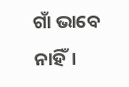ଗାଁ ଭାବେ ନାହିଁ।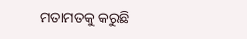ମତାମତକୁ କରୁଛି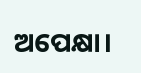ଅପେକ୍ଷା।